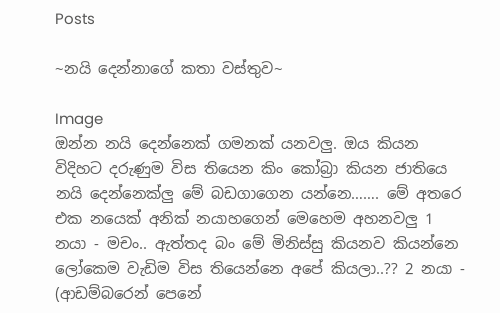Posts

~නයි දෙන්නාගේ කතා වස්තුව~

Image
ඔන්න නයි දෙන්නෙක් ගමනක් යනවලු. ඔය කියන විදිහට දරුණුම විස තියෙන කිං කෝබ්‍රා කියන ජාතියෙ නයි දෙන්නෙක්ලු මේ බඩගාගෙන යන්නෙ……. මේ අතරෙ එක නයෙක් අනික් නයාහගෙන් මෙහෙම අහනවලු 1 නයා - මචං.. ඇත්තද බං මේ මිනිස්සු කියනව කියන්නෙ ලෝකෙම වැඩිම විස තියෙන්නෙ අපේ කියලා..?? 2 නයා - (ආඩම්බරෙන් පෙනේ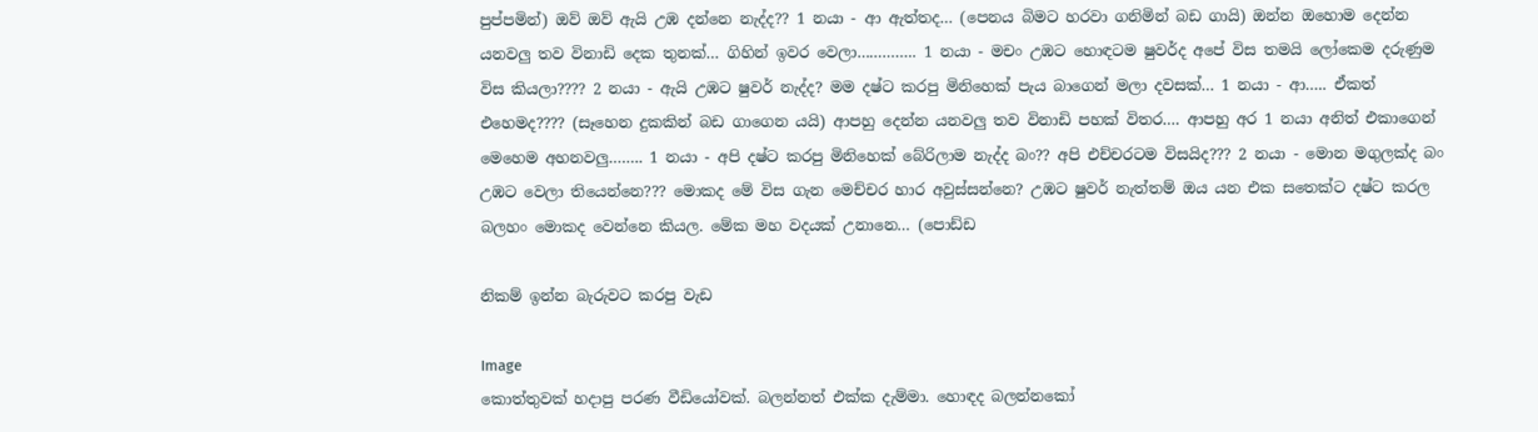පුප්පමින්) ඔව් ඔව් ඇයි උඹ දන්නෙ නැද්ද?? 1 නයා - ආ ඇත්තද… (පෙනය බිමට හරවා ගනිමින් බඩ ගායි) ඔන්න ඔහොම දෙන්න යනවලු තව විනාඩි දෙක තුනක්… ගිහින් ඉවර වෙලා………….. 1 නයා - මචං උඹට හොඳටම ෂුවර්ද අපේ විස තමයි ලෝකෙම දරුණුම විස කියලා???? 2 නයා - ඇයි උඹට ෂුවර් නැද්ද? මම දෂ්ට කරපු මිනිහෙක් පැය බාගෙන් මලා දවසක්… 1 නයා - ආ….. ඒකත් එහෙමද???? (සෑහෙන දුකකින් බඩ ගාගෙන යයි) ආපහු දෙන්න යනවලු තව විනාඩි පහක් විතර…. ආපහු අර 1 නයා අනිත් එකාගෙන් මෙහෙම අහනවලු…….. 1 නයා - අපි දෂ්ට කරපු මිනිහෙක් බේරිලාම නැද්ද බං?? අපි එච්චරටම විසයිද??? 2 නයා - මොන මගුලක්ද බං උඹට වෙලා තියෙන්නෙ??? මොකද මේ විස ගැන මෙච්චර හාර අවුස්සන්නෙ? උඹට ෂුවර් නැත්තම් ඔය යන එක සතෙක්ට දෂ්ට කරල බලහං මොකද වෙන්නෙ කියල. මේක මහ වදයක් උනානෙ… (පොඩ්ඩ

නිකම් ඉන්න බැරුවට කරපු වැඩ

Image
කොත්තුවක් හදාපු පරණ වීඩියෝවක්. බලන්නත් එක්ක දැම්මා. හොඳද බලන්නකෝ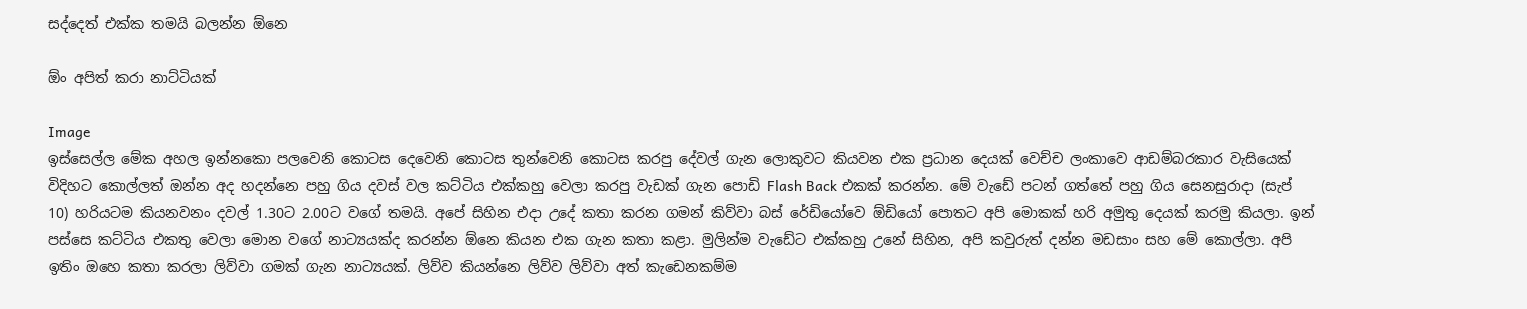සද්දෙත් එක්ක තමයි බලන්න ඕනෙ

ඕං අපිත් කරා නාට්ටියක්

Image
ඉස්සෙල්ල මේක අහල ඉන්නකො පලවෙනි කොටස දෙවෙනි කොටස තුන්වෙනි කොටස කරපු දේවල් ගැන ලොකුවට කියවන එක ප්‍රධාන දෙයක් වෙච්ච ලංකාවෙ ආඩම්බරකාර වැසියෙක් විදිහට කොල්ලත් ඔන්න අද හදන්නෙ පහු ගිය දවස් වල කට්ටිය එක්කහු වෙලා කරපු වැඩක් ගැන පොඩි Flash Back එකක් කරන්න. මේ වැඩේ පටන් ගත්තේ පහු ගිය සෙනසුරාදා (සැප් 10) හරියටම කියනවනං දවල් 1.30ට 2.00ට වගේ තමයි. අපේ සිහින එදා උදේ කතා කරන ගමන් කිව්වා බස් රේඩියෝවෙ ඕඩියෝ පොතට අපි මොකක් හරි අමුතු දෙයක් කරමු කියලා. ඉන් පස්සෙ කට්ටිය එකතු වෙලා මොන වගේ නාට්‍යයක්ද කරන්න ඕනෙ කියන එක ගැන කතා කළා. මුලින්ම වැඩේට එක්කහු උනේ සිහින, අපි කවුරුත් දන්න මඩසාං සහ මේ කොල්ලා. අපි ඉතිං ඔහෙ කතා කරලා ලිව්වා ගමක් ගැන නාට්‍යයක්. ලිව්ව කියන්නෙ ලිව්ව ලිව්වා අත් කැඩෙනකම්ම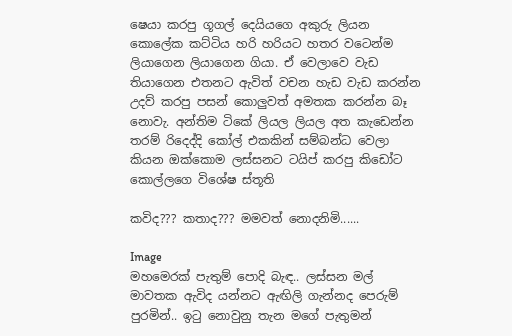ෂෙයා කරපු ගූගල් දෙයියගෙ අකුරු ලියන කොලේක කට්ටිය හරි හරියට හතර වටෙන්ම ලියාගෙන ලියාගෙන ගියා. ඒ වෙලාවෙ වැඩ තියාගෙන එතනට ඇවිත් වචන හැඩ වැඩ කරන්න උදව් කරපු පසන් කොලුවත් අමතක කරන්න බෑ නොවැ. අන්තිම ටිකේ ලියල ලියල අත කැඩෙන්න තරම් රිදෙද්දි කෝල් එකකින් සම්බන්ධ වෙලා කියන ඔක්කොම ලස්සනට ටයිප් කරපු කිඩෝට කොල්ලගෙ විශේෂ ස්තූති

කවිද??? කතාද??? මමවත් නොදනිමි......

Image
මහමෙරක් පැතුම් පොදි බැඳ.. ලස්සන මල් මාවතක ඇවිද යන්නට ඇඟිලි ගැන්නද පෙරුම් පුරමින්.. ඉටු නොවුනු තැන මගේ පැතුමන්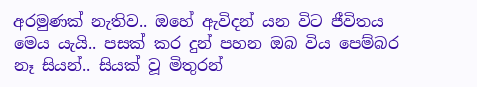අරමුණක් නැතිව.. ඔහේ ඇවිදන් යන විට ජීවිතය මෙය යැයි.. පසක් කර දුන් පහන ඔබ විය පෙම්බර නෑ සියන්.. සියක් වූ මිතුරන්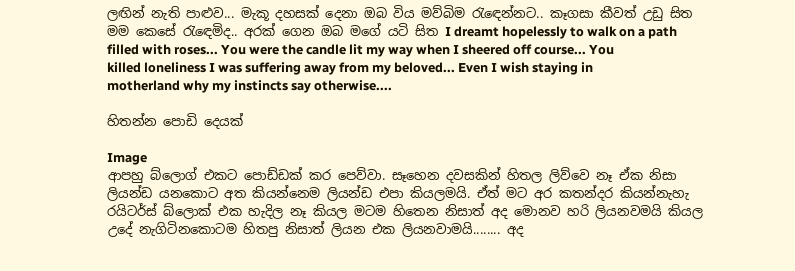ලඟින් නැති පාළුව... මැකූ දහසක් දෙනා ඔබ විය මව්බිම රැඳෙන්නට.. කෑගසා කීවත් උඩු සිත මම කෙසේ රැඳෙමිද.. අරක් ගෙන ඔබ මගේ යටි සිත I dreamt hopelessly to walk on a path filled with roses... You were the candle lit my way when I sheered off course... You killed loneliness I was suffering away from my beloved... Even I wish staying in motherland why my instincts say otherwise....

හිතන්න පොඩි දෙයක්

Image
ආපහු බ්ලොග් එකට පොඩ්ඩක් කර පෙව්වා. සෑහෙන දවසකින් හිතල ලිව්වෙ නෑ ඒක නිසා ලියන්ඩ යනකොට අත කියන්නෙම ලියන්ඩ එපා කියලමයි. ඒත් මට අර කතන්දර කියන්නැහැ රයිටර්ස් බ්ලොක් එක හැදිල නෑ කියල මටම හිතෙන නිසාත් අද මොනව හරි ලියනවමයි කියල උදේ නැගිටිනකොටම හිතපු නිසාත් ලියන එක ලියනවාමයි........ අද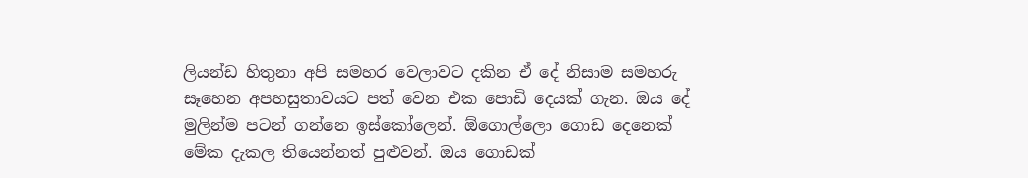ලියන්ඩ හිතුනා අපි සමහර වෙලාවට දකින ඒ දේ නිසාම සමහරු සෑහෙන අපහසුතාවයට පත් වෙන එක පොඩි දෙයක් ගැන. ඔය දේ මුලින්ම පටන් ගන්නෙ ඉස්කෝලෙන්. ඕගොල්ලො ගොඩ දෙනෙක් මේක දැකල තියෙන්නත් පුළුවන්. ඔය ගොඩක්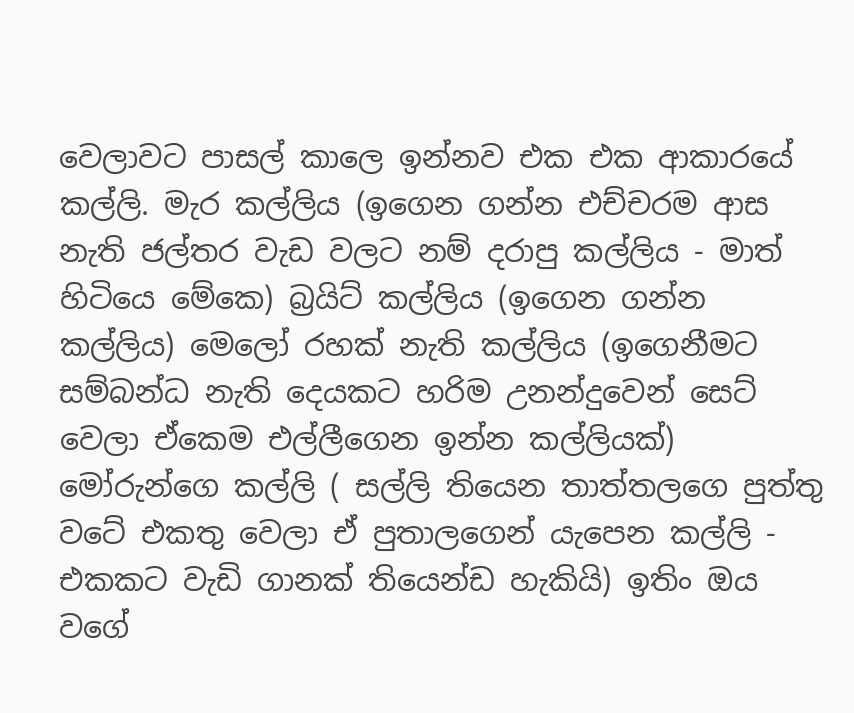වෙලාවට පාසල් කාලෙ ඉන්නව එක එක ආකාරයේ කල්ලි. මැර කල්ලිය (ඉගෙන ගන්න එච්චරම ආස නැති ජල්තර වැඩ වලට නම් දරාපු කල්ලිය - මාත් හිටියෙ මේකෙ) බ්‍රයිට් කල්ලිය (ඉගෙන ගන්න කල්ලිය) මෙලෝ රහක් නැති කල්ලිය (ඉගෙනීමට සම්බන්ධ නැති දෙයකට හරිම උනන්දුවෙන් සෙට් වෙලා ඒකෙම එල්ලීගෙන ඉන්න කල්ලියක්) මෝරුන්ගෙ කල්ලි ( සල්ලි තියෙන තාත්තලගෙ පුත්තු වටේ එකතු වෙලා ඒ පුතාලගෙන් යැපෙන කල්ලි - එකකට වැඩි ගානක් තියෙන්ඩ හැකියි) ඉතිං ඔය වගේ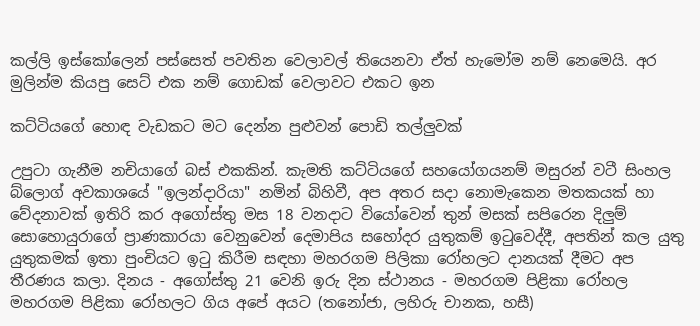කල්ලි ඉස්කෝලෙන් පස්සෙත් පවතින වෙලාවල් තියෙනවා ඒත් හැමෝම නම් නෙමෙයි. අර මුලින්ම කියපු සෙට් එක නම් ගොඩක් වෙලාවට එකට ඉන

කට්ටියගේ හොඳ වැඩකට මට දෙන්න පුළුවන් පොඩි තල්ලුවක්

උපුටා ගැනීම නචියාගේ බස් එකකින්. කැමති කට්ටියගේ සහයෝගයනම් මසුරන් වටී සිංහල බ්ලොග් අවකාශයේ "ඉලන්දාරියා" නමින් බිහිවී, අප අතර සදා නොමැකෙන මතකයක් හා වේදනාවක් ඉතිරි කර අගෝස්තු මස 18 වනදාට වියෝවෙන් තුන් මසක් සපිරෙන දිලුම් සොහොයුරාගේ ප්‍රාණකාරයා වෙනුවෙන් දෙමාපිය සහෝදර යුතුකම් ඉටුවෙද්දී, අපතින් කල යුතු යුතුකමක් ඉතා පුංචියට ඉටු කිරීම සඳහා මහරගම පිලිකා රෝහලට දානයක් දීමට අප තීරණය කලා. දිනය - අගෝස්තු 21 වෙනි ඉරු දින ස්ථානය - මහරගම පිළිකා රෝහල මහරගම පිළිකා රෝහලට ගිය අපේ අයට (තනෝජා, ලහිරු චානක, හසී)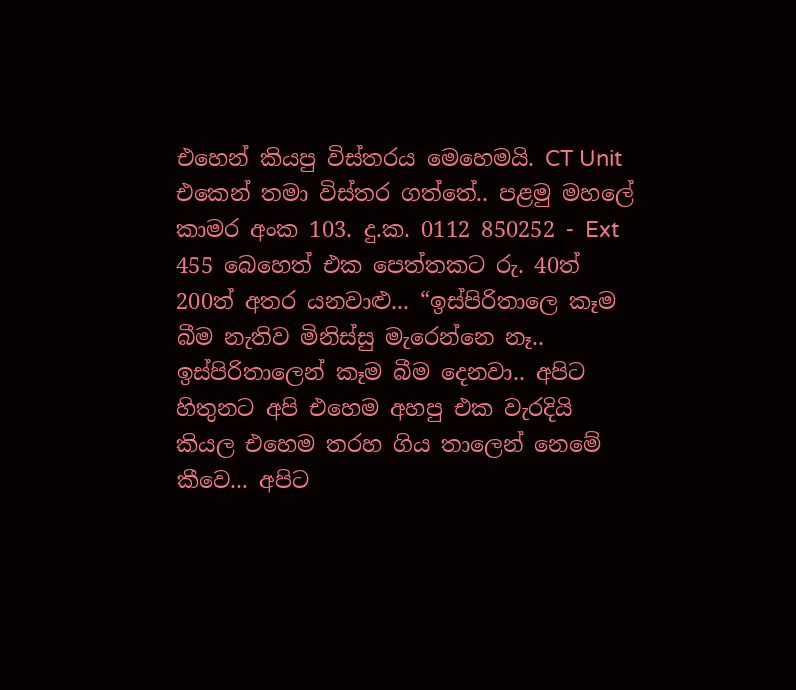එහෙන් කියපු විස්තරය මෙහෙමයි. CT Unit එකෙන් තමා විස්තර ගත්තේ.. පළමු මහලේ කාමර අංක 103. දු.ක. 0112 850252 - Ext 455 බෙහෙත් එක පෙත්තකට රු. 40ත් 200ත් අතර යනවාළු... “ඉස්පිරිතාලෙ කෑම බීම නැතිව මිනිස්සු මැරෙන්නෙ නෑ.. ඉස්පිරිතාලෙන් කෑම බීම දෙනවා.. අපිට හිතුනට අපි එහෙම අහපු එක වැරදියි කියල එහෙම තරහ ගිය තාලෙන් නෙමේ කීවෙ... අපිට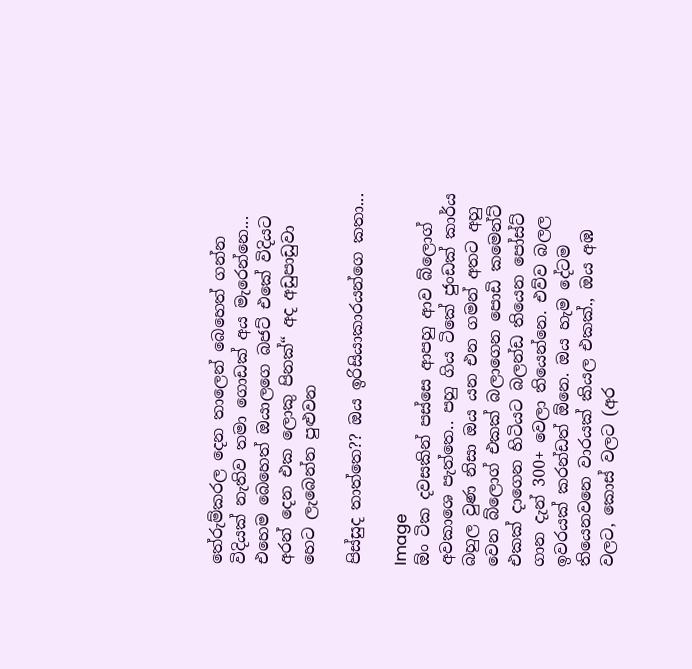තේරුම්කරල දෙන තාලෙන් බෙහෙත් ගන්න විදියක් නැතිව තමා ගොඩක් අය මැරෙන්නෙ... එහෙම බෙහෙත් ඔයාලගෙ බජට් එකේ විදියට අරන් දෙන එක ලොකු පිනක්“ අද අඩුපාඩුවා හෙට ලැබෙන්න පුළුවන

පිස්සුද තාත්තෙ?? ඔය ඉරිසියාකාරයන්ගෙ කතා...

Image
ඕං ටික දවසකින් පස්සෙ ආපහු ආව බ්ලොග් අවකාශෙ පැත්තෙ.. පහු ගිය ටිකේ ජුංඩක් කාර්ය බහුල වුණ නිසා ඔය යන එන ගමන් අතට අහු වෙන බ්ලොග් එකක් බලාගෙන පොඩි කමෙන්ට් එකක් දාගෙන හිටියට බලන්ඩ තියෙන පෝස්ට් ගාන දැන් 300+ වෙලා තියෙන්නෙ. එව්ව බලල ඉවරයක් කරන්ඩත් ඕනෙ. ඔය හැම දේටම තියෙනවනෙ වාරයක් කියල එකක්., ඔය අඹ වලට, කොස් වලට (අර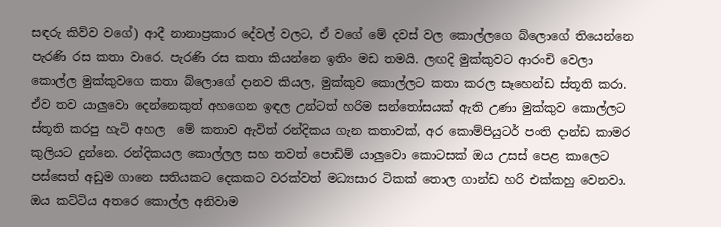සඳරු කිව්ව වගේ) ආදී නානාප්‍රකාර දේවල් වලට, ඒ වගේ මේ දවස් වල කොල්ලගෙ බ්ලොගේ තියෙන්නෙ පැරණි රස කතා වාරෙ. පැරණි රස කතා කියන්නෙ ඉතිං මඩ තමයි. ලඟදි මුක්කුවට ආරංචි වෙලා කොල්ල මුක්කුවගෙ කතා බ්ලොගේ දානව කියල, මුක්කුව කොල්ලට කතා කරල සෑහෙන්ඩ ස්තූති කරා. ඒව තව යාලුවො දෙන්නෙකුත් අහගෙන ඉඳල උන්ටත් හරිම සන්‍තෝසයක් ඇති උණා මුක්කුව කොල්ලට ස්තූති කරපු හැටි අහල  මේ කතාව ඇවිත් රන්දිකය ගැන කතාවක්, අර කොම්පියුටර් පංති දාන්ඩ කාමර කුලියට දුන්නෙ. රන්දිකයල කොල්ලල සහ තවත් පොඩිම් යාලුවො කොටසක් ඔය උසස් පෙළ කාලෙට පස්සෙත් අඩුම ගානෙ සතියකට දෙකකට වරක්වත් මධ්‍යසාර ටිකක් තොල ගාන්ඩ හරි එක්කහු වෙනවා. ඔය කට්ටිය අතරෙ කොල්ල අනිවාම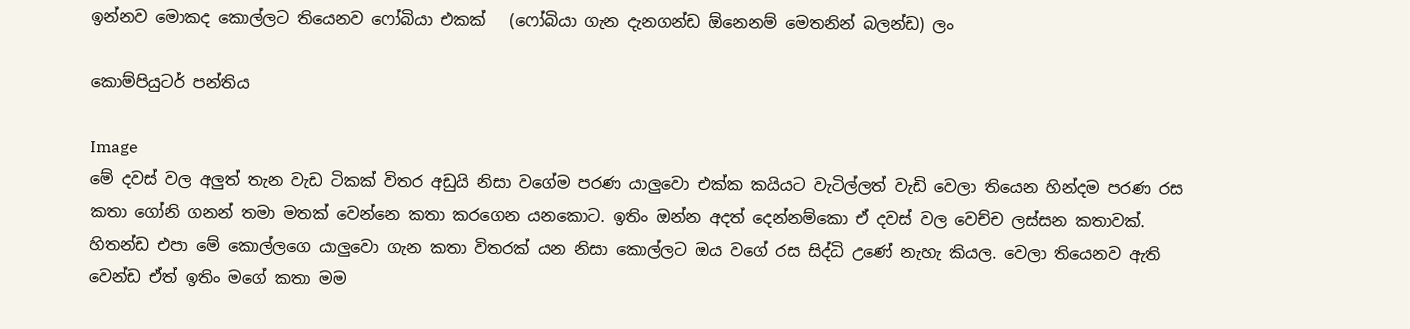ඉන්නව මොකද කොල්ලට තියෙනව ෆෝබියා එකක්   (ෆෝබියා ගැන දැනගන්ඩ ඕනෙනම් මෙතනින් බලන්ඩ) ලං

කොම්පියුටර් පන්තිය

Image
මේ දවස් වල අලුත් තැන වැඩ ටිකක් විතර අඩුයි නිසා වගේම පරණ යාලුවො එක්ක කයියට වැටිල්ලත් වැඩි වෙලා තියෙන හින්දම පරණ රස කතා ගෝනි ගනන් තමා මතක් වෙන්නෙ කතා කරගෙන යනකොට. ඉතිං ඔන්න අදත් දෙන්නම්කො ඒ දවස් වල වෙච්ච ලස්සන කතාවක්. හිතන්ඩ එපා මේ කොල්ලගෙ යාලුවො ගැන කතා විතරක් යන නිසා කොල්ලට ඔය වගේ රස සිද්ධි උණේ නැහැ කියල. වෙලා තියෙනව ඇති වෙන්ඩ ඒත් ඉතිං මගේ කතා මම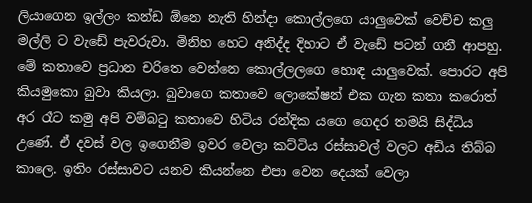ලියාගෙන ඉල්ලං කන්ඩ ඕනෙ නැති හින්දා කොල්ලගෙ යාලුවෙක් වෙච්ච කලු මල්ලි ට වැඩේ පැවරුවා. මිනිහ හෙට අනිද්ද දිහාට ඒ වැඩේ පටන් ගනී ආපහු. මේ කතාවෙ ප්‍රධාන චරිතෙ වෙන්නෙ කොල්ලලගෙ හොඳ යාලුවෙක්. පොරට අපි කියමුකො බුවා කියලා. බුවාගෙ කතාවෙ ලොකේෂන් එක ගැන කතා කරොත් අර රෑට කමු අපි වම්බ‍ටු කතාවෙ හිටිය රන්දික යගෙ ගෙදර තමයි සිද්ධිය උණේ. ඒ දවස් වල ඉගෙනීම ඉවර වෙලා කට්ටිය රස්සාවල් වලට අඩිය තිබ්බ කාලෙ. ඉතිං රස්සාවට යනව කියන්නෙ එපා වෙන දෙයක් වෙලා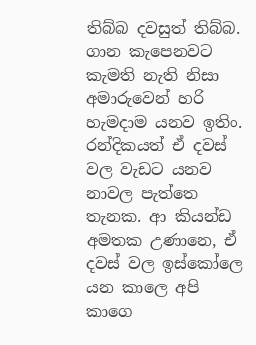තිබ්බ දවසුත් තිබ්බ. ගාන කැපෙනවට කැමති නැති නිසා අමාරුවෙන් හරි හැමදාම යනව ඉතිං. රන්දිකයත් ඒ දවස් වල වැඩට යනව නාවල පැත්තෙ තැනක. ආ කියන්ඩ අමතක උණානෙ, ඒ දවස් වල ඉස්කෝලෙ යන කාලෙ අපි කාගෙ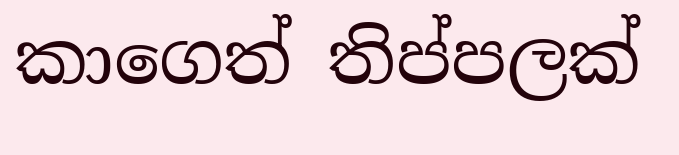කාගෙත් තිප්පලක්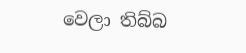වෙලා තිබ්බ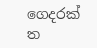ගෙදරක් ත